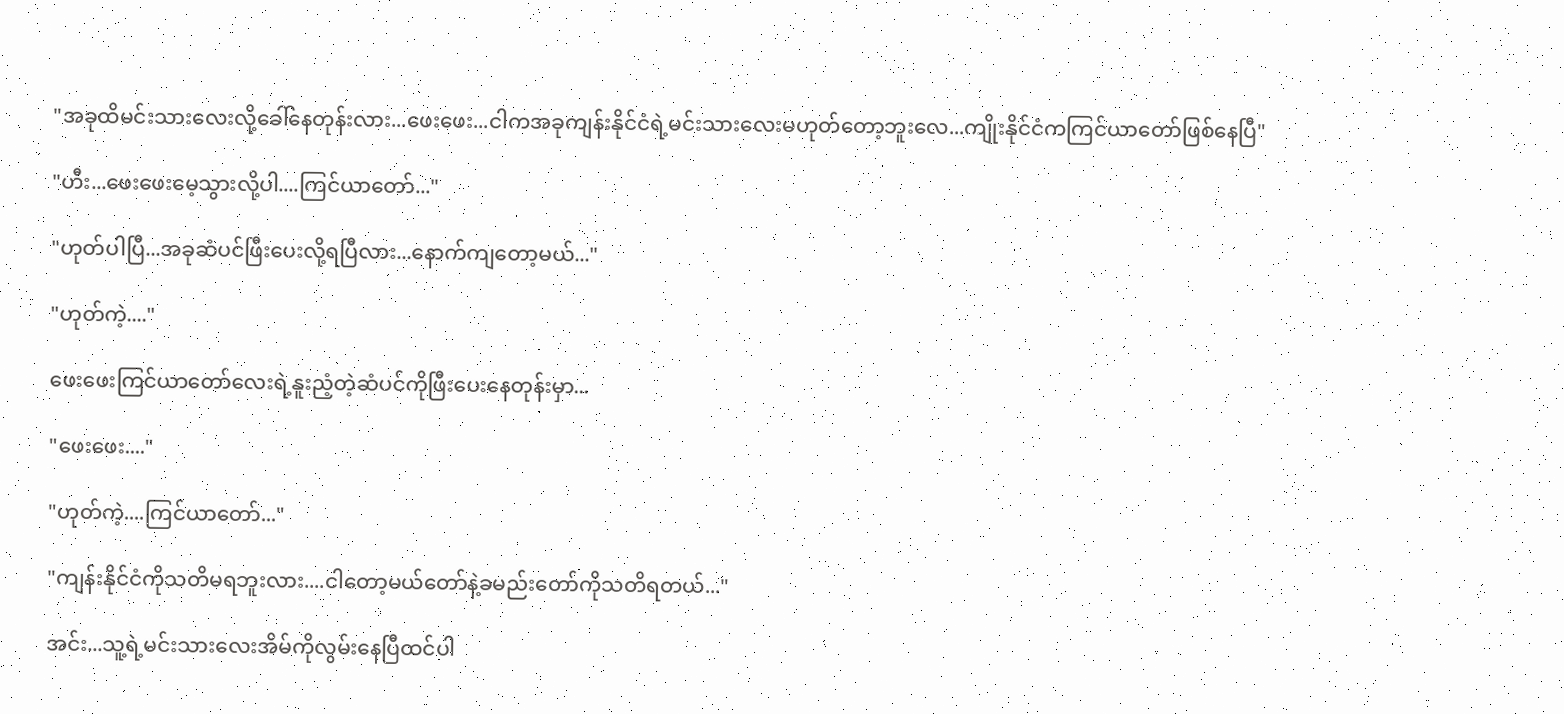"အခုထိမင်းသားလေးလို့ခေါ်နေတုန်းလား...ဖေးဖေး...ငါကအခုကျန်းနိုင်ငံရဲ့မင်းသားလေးမဟုတ်တော့ဘူးလေ...ကျိုးနိုင်ငံကကြင်ယာတော်ဖြစ်နေပြီ"

"ဟီး...ဖေးဖေးမေ့သွားလို့ပါ....ကြင်ယာတော်..."

"ဟုတ်ပါပြီ...အခုဆံပင်ဖြီးပေးလို့ရပြီလား...နောက်ကျတော့မယ်..."

"ဟုတ်ကဲ့...."

ဖေးဖေးကြင်ယာတော်လေးရဲ့နူးညံ့တဲ့ဆံပင်ကိုဖြီးပေးနေတုန်းမှာ...

"ဖေးဖေး...."

"ဟုတ်ကဲ့....ကြင်ယာတော်..."

"ကျန်းနိုင်ငံကိုသတိမရဘူးလား....ငါတော့မယ်တော်နဲ့ခမည်းတော်ကိုသတိရတယ်..."

အင်း...သူ့ရဲ့မင်းသားလေးအိမ်ကိုလွမ်းနေပြီထင်ပါ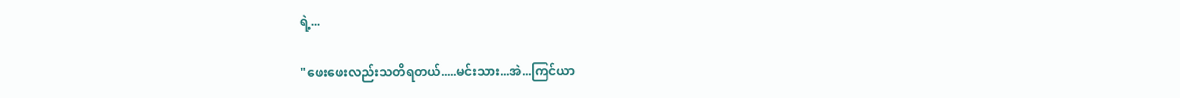ရဲ့...

"ဖေးဖေးလည်းသတိရတယ်.....မင်းသား...အဲ...ကြင်ယာ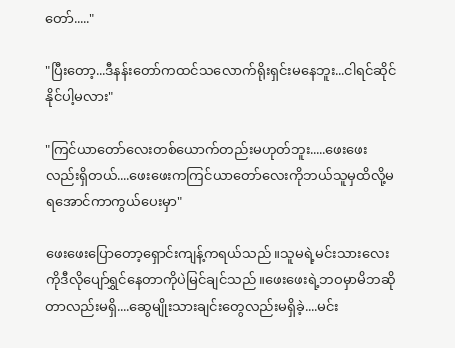တော်....."

"ပြီးတော့...ဒီနန်းတော်ကထင်သလောက်ရိုးရှင်းမနေဘူး...ငါရင်ဆိုင်နိုင်ပါ့မလား"

"ကြင်ယာတော်လေးတစ်ယောက်တည်းမဟုတ်ဘူး.....ဖေးဖေးလည်းရှိတယ်....ဖေးဖေးကကြင်ယာတော်လေးကိုဘယ်သူမှထိလို့မရအောင်ကာကွယ်ပေးမှာ"

ဖေးဖေးပြောတော့ရှောင်းကျန့်ကရယ်သည်။သူမရဲ့မင်းသားလေးကိုဒီလိုပျော်ရွှင်နေတာကိုပဲမြင်ချင်သည်။ဖေးဖေးရဲ့ဘဝမှာမိဘဆိုတာလည်းမရှိ....ဆွေမျိုးသားချင်းတွေလည်းမရှိခဲ့....မင်း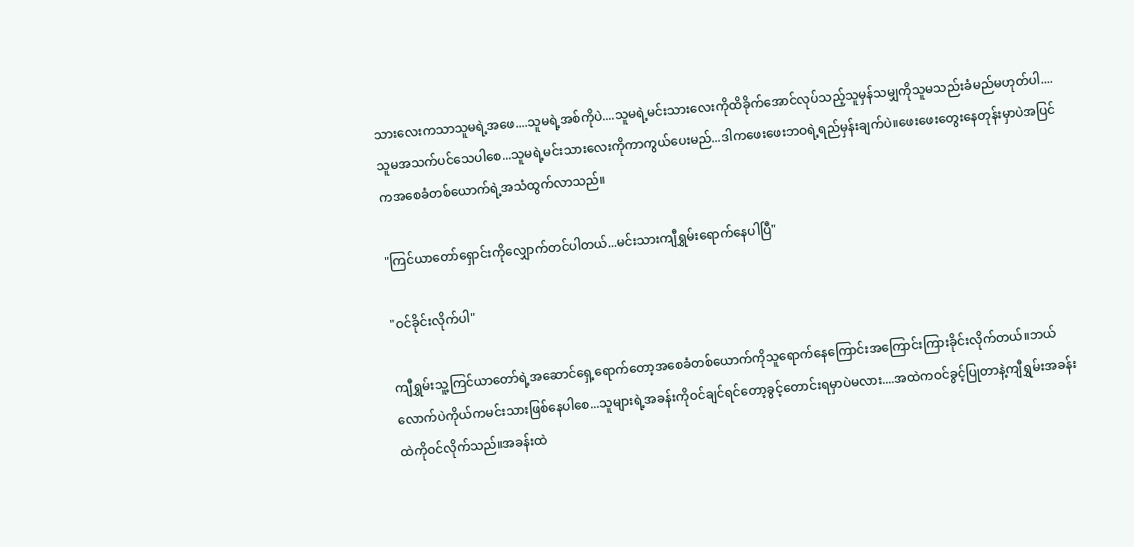သားလေးကသာသူမရဲ့အဖေ....သူမရဲ့အစ်ကိုပဲ....သူမရဲ့မင်းသားလေးကိုထိခိုက်အောင်လုပ်သည့်သူမှန်သမျှကိုသူမသည်းခံမည်မဟုတ်ပါ....သူမအသက်ပင်သေပါစေ...သူမရဲ့မင်းသားလေးကိုကာကွယ်ပေးမည်...ဒါကဖေးဖေးဘဝရဲ့ရည်မှန်းချက်ပဲ။ဖေးဖေးတွေးနေတုန်းမှာပဲအပြင်ကအစေခံတစ်ယောက်ရဲ့အသံထွက်လာသည်။

"ကြင်ယာတော်ရှောင်းကိုလျှောက်တင်ပါတယ်...မင်းသားကျီရွှမ်းရောက်နေပါပြီ"

"ဝင်ခိုင်းလိုက်ပါ"

ကျီရွှမ်းသူ့ကြင်ယာတော်ရဲ့အဆောင်ရှေ့ရောက်တော့အစေခံတစ်ယောက်ကိုသူရောက်နေကြောင်းအကြောင်းကြားခိုင်းလိုက်တယ်။ဘယ်လောက်ပဲကိုယ်ကမင်းသားဖြစ်နေပါစေ...သူများရဲ့အခန်းကိုဝင်ချင်ရင်တော့ခွင့်တောင်းရမှာပဲမလား....အထဲကဝင်ခွင့်ပြုတာနဲ့ကျီရွှမ်းအခန်းထဲကိုဝင်လိုက်သည်။အခန်းထဲ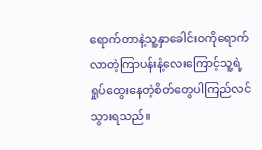ရောက်တာနဲ့သူ့နှာခေါင်းဝကိုရောက်လာတဲ့ကြာပန်းနံ့လေးကြောင့်သူ့ရဲ့ရှုပ်ထွေးနေတဲ့စိတ်တွေပါကြည်လင်သွားရသည်။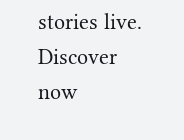stories live. Discover now